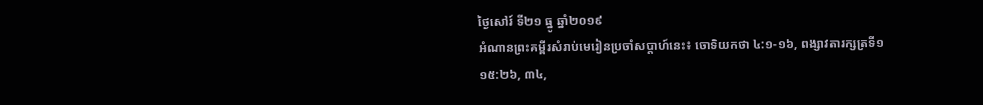ថ្ងៃសៅរ៍ ទី២១ ធ្នូ ឆ្នាំ២០១៩
អំណានព្រះគម្ពីរសំរាប់មេរៀនប្រចាំសប្តាហ៍នេះ៖ ចោទិយកថា ៤:១‑១៦, ពង្សាវតារក្សត្រទី១ ១៥:២៦, ៣៤,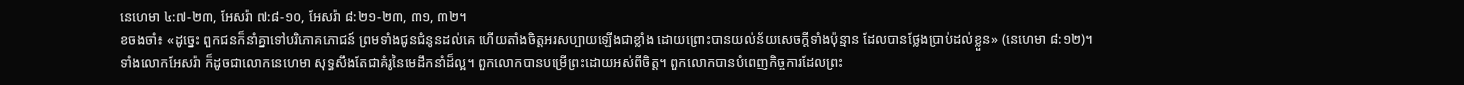នេហេមា ៤:៧‑២៣, អែសរ៉ា ៧:៨‑១០, អែសរ៉ា ៨:២១‑២៣, ៣១, ៣២។
ខចងចាំ៖ «ដូច្នេះ ពួកជនក៏នាំគ្នាទៅបរិភោគភោជន៍ ព្រមទាំងជូនជំនូនដល់គេ ហើយតាំងចិត្តអរសប្បាយឡើងជាខ្លាំង ដោយព្រោះបានយល់ន័យសេចក្ដីទាំងប៉ុន្មាន ដែលបានថ្លែងប្រាប់ដល់ខ្លួន» (នេហេមា ៨:១២)។
ទាំងលោកអែសរ៉ា ក៏ដូចជាលោកនេហេមា សុទ្ធសឹងតែជាគំរូនៃមេដឹកនាំដ៏ល្អ។ ពួកលោកបានបម្រើព្រះដោយអស់ពីចិត្ត។ ពួកលោកបានបំពេញកិច្ចការដែលព្រះ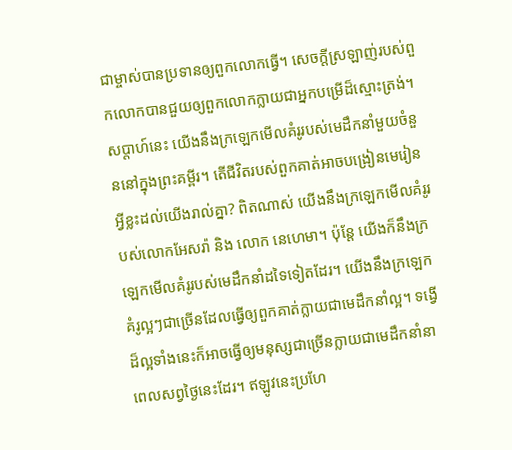ជាម្ចាស់បានប្រទានឲ្យពួកលោកធ្វើ។ សេចក្តីស្រឡាញ់របស់ពួកលោកបានជួយឲ្យពួកលោកក្លាយជាអ្នកបម្រើដ៏ស្មោះត្រង់។
សប្តាហ៍នេះ យើងនឹងក្រឡេកមើលគំរូរបស់មេដឹកនាំមួយចំនួននៅក្នុងព្រះគម្ពីរ។ តើជីវិតរបស់ពួកគាត់អាចបង្រៀនមេរៀនអ្វីខ្លះដល់យើងរាល់គ្នា? ពិតណាស់ យើងនឹងក្រឡេកមើលគំរូរបស់លោកអែសរ៉ា និង លោក នេហេមា។ ប៉ុន្តែ យើងក៏នឹងក្រឡេកមើលគំរូរបស់មេដឹកនាំដទៃទៀតដែរ។ យើងនឹងក្រឡេកគំរូល្អៗជាច្រើនដែលធ្វើឲ្យពួកគាត់ក្លាយជាមេដឹកនាំល្អ។ ទង្វើដ៏ល្អទាំងនេះក៏អាចធ្វើឲ្យមនុស្សជាច្រើនក្លាយជាមេដឹកនាំនាពេលសព្វថ្ងៃនេះដែរ។ ឥឡូវនេះប្រហែ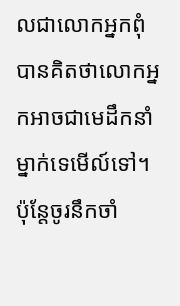លជាលោកអ្នកពុំបានគិតថាលោកអ្នកអាចជាមេដឹកនាំម្នាក់ទេមើល៍ទៅ។ ប៉ុន្តែចូរនឹកចាំ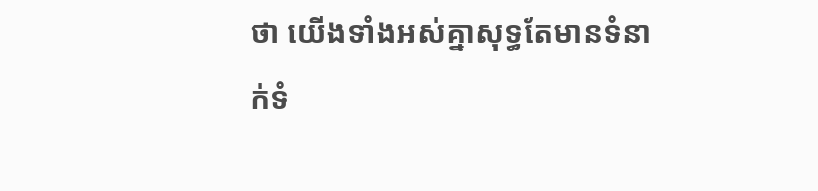ថា យើងទាំងអស់គ្នាសុទ្ធតែមានទំនាក់ទំ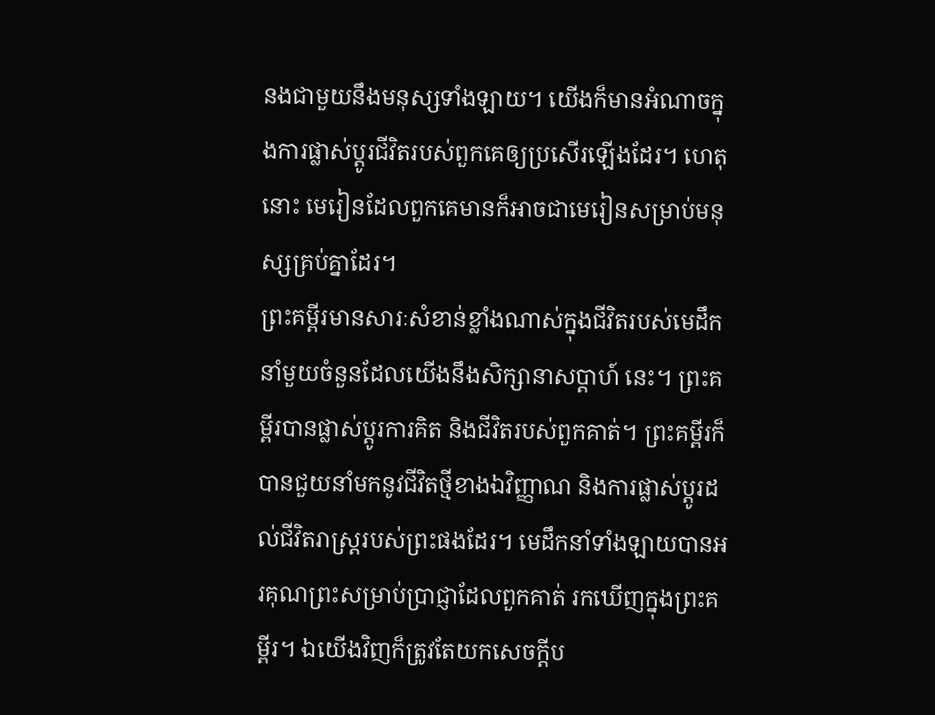នងជាមួយនឹងមនុស្សទាំងឡាយ។ យើងក៏មានអំណាចក្នុងការផ្លាស់ប្តូរជីវិតរបស់ពួកគេឲ្យប្រសើរឡើងដែរ។ ហេតុនោះ មេរៀនដែលពួកគេមានក៏អាចជាមេរៀនសម្រាប់មនុស្សគ្រប់គ្នាដែរ។
ព្រះគម្ពីរមានសារៈសំខាន់ខ្លាំងណាស់ក្នុងជីវិតរបស់មេដឹកនាំមួយចំនួនដែលយើងនឹងសិក្សានាសប្តាហ៍ នេះ។ ព្រះគម្ពីរបានផ្លាស់ប្តូរការគិត និងជីវិតរបស់ពួកគាត់។ ព្រះគម្ពីរក៏បានជួយនាំមកនូវជីវិតថ្មីខាងឯវិញ្ញាណ និងការផ្លាស់ប្តូរដល់ជីវិតរាស្ត្ររបស់ព្រះផងដែរ។ មេដឹកនាំទាំងឡាយបានអរគុណព្រះសម្រាប់ប្រាជ្ញាដែលពួកគាត់ រកឃើញក្នុងព្រះគម្ពីរ។ ឯយើងវិញក៏ត្រូវតែយកសេចក្តីប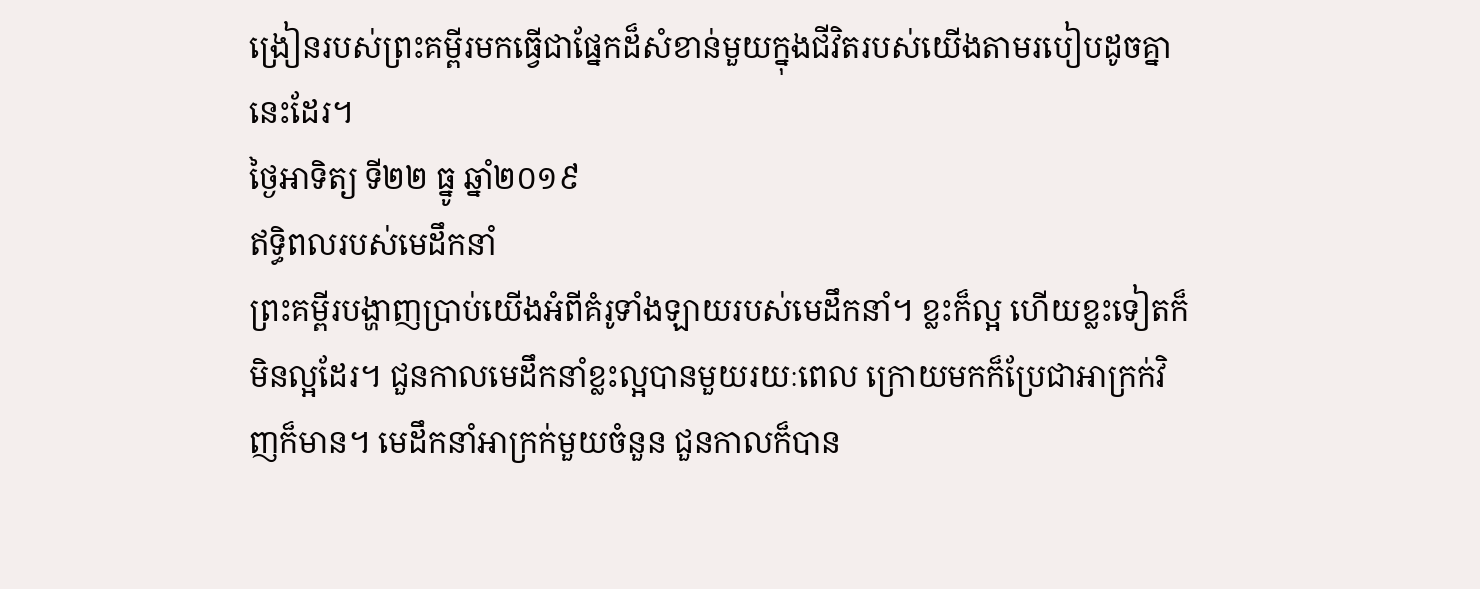ង្រៀនរបស់ព្រះគម្ពីរមកធ្វើជាផ្នែកដ៏សំខាន់មួយក្នុងជីវិតរបស់យើងតាមរបៀបដូចគ្នានេះដែរ។
ថ្ងៃអាទិត្យ ទី២២ ធ្នូ ឆ្នាំ២០១៩
ឥទ្ធិពលរបស់មេដឹកនាំ
ព្រះគម្ពីរបង្ហាញប្រាប់យើងអំពីគំរូទាំងឡាយរបស់មេដឹកនាំ។ ខ្លះក៏ល្អ ហើយខ្លះទៀតក៏មិនល្អដែរ។ ជួនកាលមេដឹកនាំខ្លះល្អបានមួយរយៈពេល ក្រោយមកក៏ប្រែជាអាក្រក់វិញក៏មាន។ មេដឹកនាំអាក្រក់មួយចំនួន ជួនកាលក៏បាន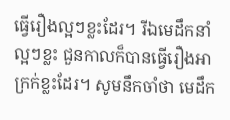ធ្វើរឿងល្អៗខ្លះដែរ។ រីឯមេដឹកនាំល្អៗខ្លះ ជួនកាលក៏បានធ្វើរឿងអាក្រក់ខ្លះដែរ។ សូមនឹកចាំថា មេដឹក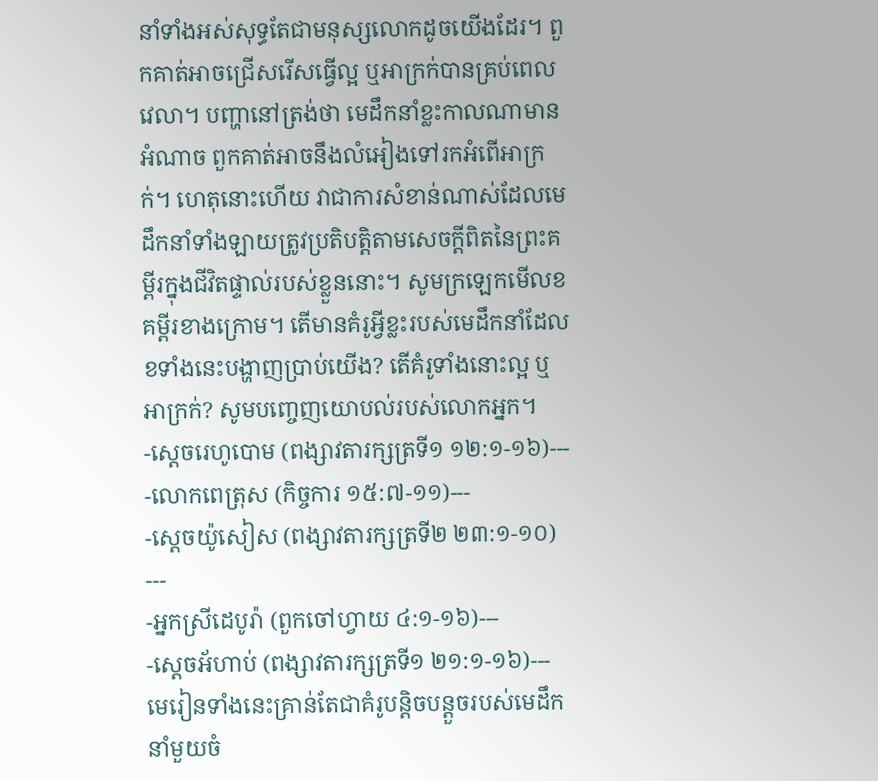នាំទាំងអស់សុទ្ធតែជាមនុស្សលោកដូចយើងដែរ។ ពួកគាត់អាចជ្រើសរើសធ្វើល្អ ឬអាក្រក់បានគ្រប់ពេលវេលា។ បញ្ហានៅត្រង់ថា មេដឹកនាំខ្លះកាលណាមានអំណាច ពួកគាត់អាចនឹងលំអៀងទៅរកអំពើអាក្រក់។ ហេតុនោះហើយ វាជាការសំខាន់ណាស់ដែលមេដឹកនាំទាំងឡាយត្រូវប្រតិបត្តិតាមសេចក្តីពិតនៃព្រះគម្ពីរក្នុងជីវិតផ្ទាល់របស់ខ្លួននោះ។ សូមក្រឡេកមើលខគម្ពីរខាងក្រោម។ តើមានគំរូអ្វីខ្លះរបស់មេដឹកនាំដែលខទាំងនេះបង្ហាញប្រាប់យើង? តើគំរូទាំងនោះល្អ ឬអាក្រក់? សូមបញ្ចេញយោបល់របស់លោកអ្នក។
-ស្តេចរេហូបោម (ពង្សាវតារក្សត្រទី១ ១២:១-១៦)---
-លោកពេត្រុស (កិច្ចការ ១៥:៧-១១)---
-ស្តេចយ៉ូសៀស (ពង្សាវតារក្សត្រទី២ ២៣:១-១០) ---
-អ្នកស្រីដេបូរ៉ា (ពួកចៅហ្វាយ ៤:១-១៦)---
-ស្តេចអ័ហាប់ (ពង្សាវតារក្សត្រទី១ ២១:១-១៦)---
មេរៀនទាំងនេះគ្រាន់តែជាគំរូបន្តិចបន្តួចរបស់មេដឹកនាំមួយចំ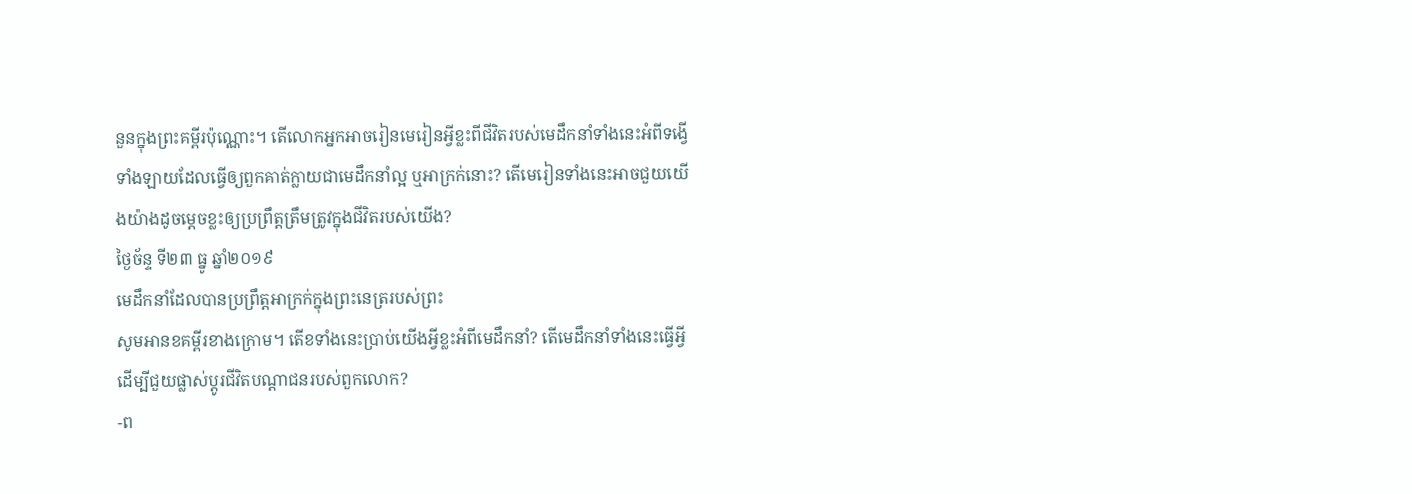នួនក្នុងព្រះគម្ពីរប៉ុណ្ណោះ។ តើលោកអ្នកអាចរៀនមេរៀនអ្វីខ្លះពីជីវិតរបស់មេដឹកនាំទាំងនេះអំពីទង្វើទាំងឡាយដែលធ្វើឲ្យពួកគាត់ក្លាយជាមេដឹកនាំល្អ ឬអាក្រក់នោះ? តើមេរៀនទាំងនេះអាចជួយយើងយ៉ាងដូចម្តេចខ្លះឲ្យប្រព្រឹត្តត្រឹមត្រូវក្នុងជីវិតរបស់យើង?
ថ្ងៃច័ន្ទ ទី២៣ ធ្នូ ឆ្នាំ២០១៩
មេដឹកនាំដែលបានប្រព្រឹត្តអាក្រក់ក្នុងព្រះនេត្ររបស់ព្រះ
សូមអានខគម្ពីរខាងក្រោម។ តើខទាំងនេះប្រាប់យើងអ្វីខ្លះអំពីមេដឹកនាំ? តើមេដឹកនាំទាំងនេះធ្វើអ្វីដើម្បីជួយផ្លាស់ប្តូរជីវិតបណ្តាជនរបស់ពួកលោក?
-ព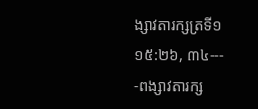ង្សាវតារក្សត្រទី១ ១៥:២៦, ៣៤---
-ពង្សាវតារក្ស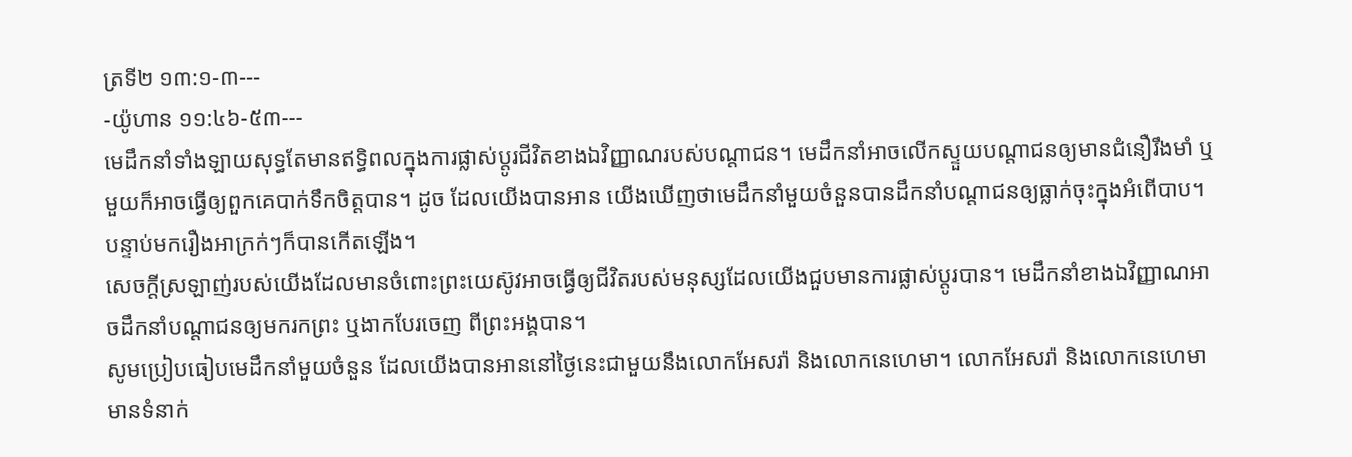ត្រទី២ ១៣:១-៣---
-យ៉ូហាន ១១:៤៦-៥៣---
មេដឹកនាំទាំងឡាយសុទ្ធតែមានឥទ្ធិពលក្នុងការផ្លាស់ប្តូរជីវិតខាងឯវិញ្ញាណរបស់បណ្តាជន។ មេដឹកនាំអាចលើកស្ទួយបណ្តាជនឲ្យមានជំនឿរឹងមាំ ឬមួយក៏អាចធ្វើឲ្យពួកគេបាក់ទឹកចិត្តបាន។ ដូច ដែលយើងបានអាន យើងឃើញថាមេដឹកនាំមួយចំនួនបានដឹកនាំបណ្តាជនឲ្យធ្លាក់ចុះក្នុងអំពើបាប។ បន្ទាប់មករឿងអាក្រក់ៗក៏បានកើតឡើង។
សេចក្តីស្រឡាញ់របស់យើងដែលមានចំពោះព្រះយេស៊ូវអាចធ្វើឲ្យជីវិតរបស់មនុស្សដែលយើងជួបមានការផ្លាស់ប្តូរបាន។ មេដឹកនាំខាងឯវិញ្ញាណអាចដឹកនាំបណ្តាជនឲ្យមករកព្រះ ឬងាកបែរចេញ ពីព្រះអង្គបាន។
សូមប្រៀបធៀបមេដឹកនាំមួយចំនួន ដែលយើងបានអាននៅថ្ងៃនេះជាមួយនឹងលោកអែសរ៉ា និងលោកនេហេមា។ លោកអែសរ៉ា និងលោកនេហេមាមានទំនាក់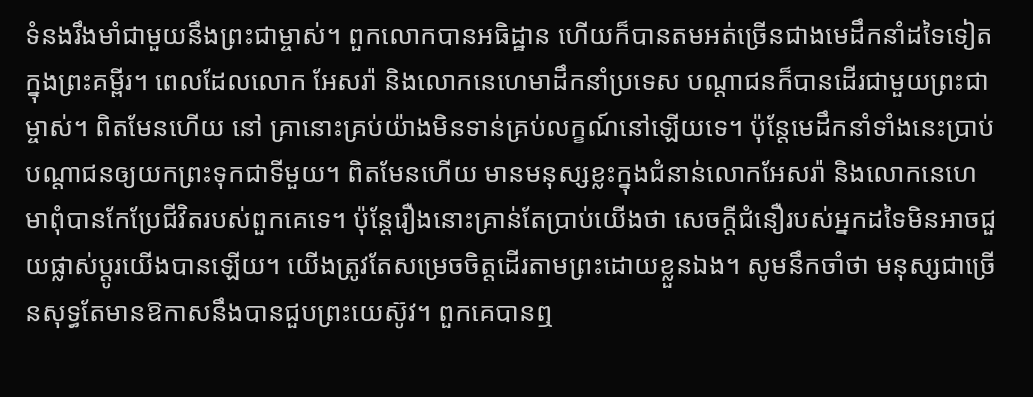ទំនងរឹងមាំជាមួយនឹងព្រះជាម្ចាស់។ ពួកលោកបានអធិដ្ឋាន ហើយក៏បានតមអត់ច្រើនជាងមេដឹកនាំដទៃទៀតក្នុងព្រះគម្ពីរ។ ពេលដែលលោក អែសរ៉ា និងលោកនេហេមាដឹកនាំប្រទេស បណ្តាជនក៏បានដើរជាមួយព្រះជាម្ចាស់។ ពិតមែនហើយ នៅ គ្រានោះគ្រប់យ៉ាងមិនទាន់គ្រប់លក្ខណ៍នៅឡើយទេ។ ប៉ុន្តែមេដឹកនាំទាំងនេះប្រាប់បណ្តាជនឲ្យយកព្រះទុកជាទីមួយ។ ពិតមែនហើយ មានមនុស្សខ្លះក្នុងជំនាន់លោកអែសរ៉ា និងលោកនេហេមាពុំបានកែប្រែជីវិតរបស់ពួកគេទេ។ ប៉ុន្តែរឿងនោះគ្រាន់តែប្រាប់យើងថា សេចក្តីជំនឿរបស់អ្នកដទៃមិនអាចជួយផ្លាស់ប្តូរយើងបានឡើយ។ យើងត្រូវតែសម្រេចចិត្តដើរតាមព្រះដោយខ្លួនឯង។ សូមនឹកចាំថា មនុស្សជាច្រើនសុទ្ធតែមានឱកាសនឹងបានជួបព្រះយេស៊ូវ។ ពួកគេបានឮ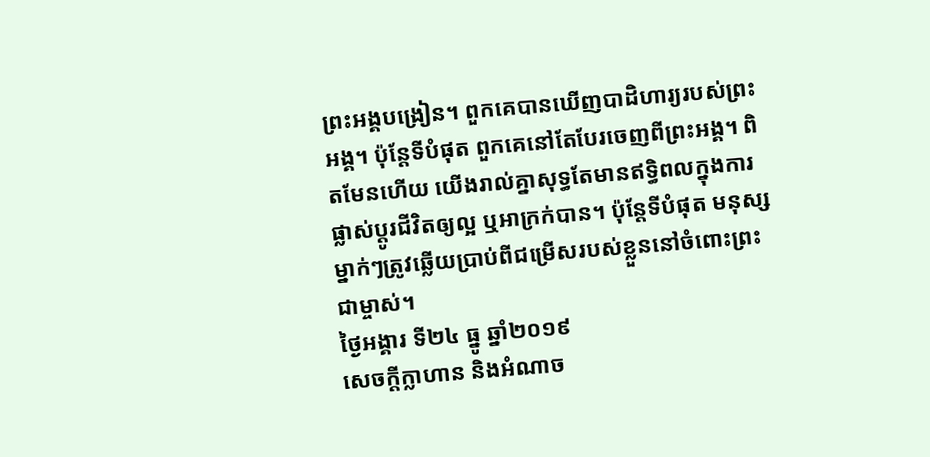ព្រះអង្គបង្រៀន។ ពួកគេបានឃើញបាដិហារ្យរបស់ព្រះអង្គ។ ប៉ុន្តែទីបំផុត ពួកគេនៅតែបែរចេញពីព្រះអង្គ។ ពិតមែនហើយ យើងរាល់គ្នាសុទ្ធតែមានឥទ្ធិពលក្នុងការផ្លាស់ប្តូរជីវិតឲ្យល្អ ឬអាក្រក់បាន។ ប៉ុន្តែទីបំផុត មនុស្សម្នាក់ៗត្រូវឆ្លើយប្រាប់ពីជម្រើសរបស់ខ្លួននៅចំពោះព្រះជាម្ចាស់។
ថ្ងៃអង្គារ ទី២៤ ធ្នូ ឆ្នាំ២០១៩
សេចក្តីក្លាហាន និងអំណាច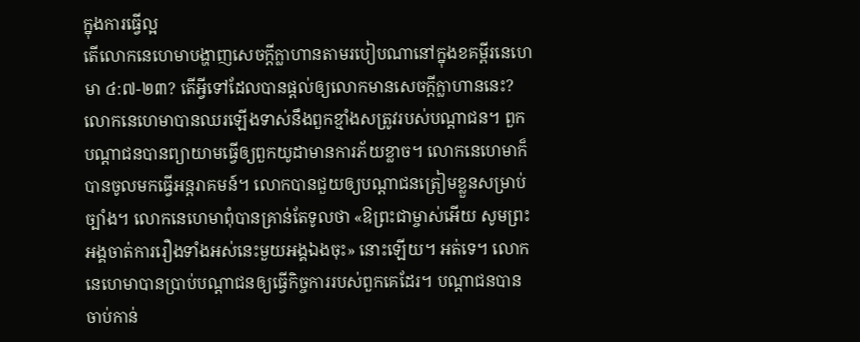ក្នុងការធ្វើល្អ
តើលោកនេហេមាបង្ហាញសេចក្តីក្លាហានតាមរបៀបណានៅក្នុងខគម្ពីរនេហេមា ៤:៧-២៣? តើអ្វីទៅដែលបានផ្តល់ឲ្យលោកមានសេចក្តីក្លាហាននេះ?
លោកនេហេមាបានឈរឡើងទាស់នឹងពួកខ្មាំងសត្រូវរបស់បណ្តាជន។ ពួកបណ្តាជនបានព្យាយាមធ្វើឲ្យពួកយូដាមានការភ័យខ្លាច។ លោកនេហេមាក៏បានចូលមកធ្វើអន្តរាគមន៍។ លោកបានជួយឲ្យបណ្តាជនត្រៀមខ្លួនសម្រាប់ច្បាំង។ លោកនេហេមាពុំបានគ្រាន់តែទូលថា «ឱព្រះជាម្ចាស់អើយ សូមព្រះអង្គចាត់ការរឿងទាំងអស់នេះមួយអង្គឯងចុះ» នោះឡើយ។ អត់ទេ។ លោកនេហេមាបានប្រាប់បណ្តាជនឲ្យធ្វើកិច្ចការរបស់ពួកគេដែរ។ បណ្តាជនបានចាប់កាន់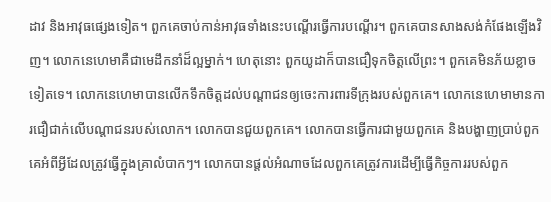ដាវ និងអាវុធផ្សេងទៀត។ ពួកគេចាប់កាន់អាវុធទាំងនេះបណ្តើរធ្វើការបណ្តើរ។ ពួកគេបានសាងសង់កំផែងឡើងវិញ។ លោកនេហេមាគឺជាមេដឹកនាំដ៏ល្អម្នាក់។ ហេតុនោះ ពួកយូដាក៏បានជឿទុកចិត្តលើព្រះ។ ពួកគេមិនភ័យខ្លាចទៀតទេ។ លោកនេហេមាបានលើកទឹកចិត្តដល់បណ្តាជនឲ្យចេះការពារទីក្រុងរបស់ពួកគេ។ លោកនេហេមាមានការជឿជាក់លើបណ្តាជនរបស់លោក។ លោកបានជួយពួកគេ។ លោកបានធ្វើការជាមួយពួកគេ និងបង្ហាញប្រាប់ពួកគេអំពីអ្វីដែលត្រូវធ្វើក្នុងគ្រាលំបាកៗ។ លោកបានផ្តល់អំណាចដែលពួកគេត្រូវការដើម្បីធ្វើកិច្ចការរបស់ពួក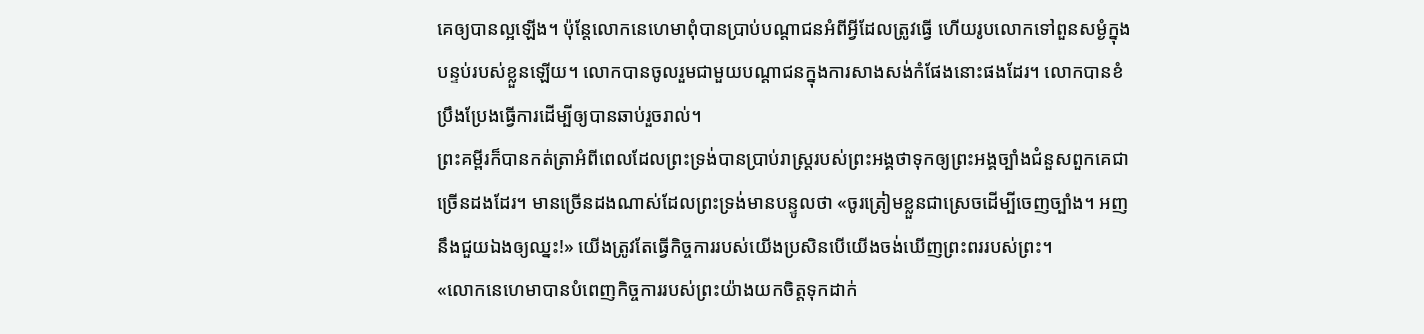គេឲ្យបានល្អឡើង។ ប៉ុន្តែលោកនេហេមាពុំបានប្រាប់បណ្តាជនអំពីអ្វីដែលត្រូវធ្វើ ហើយរូបលោកទៅពួនសម្ងំក្នុងបន្ទប់របស់ខ្លួនឡើយ។ លោកបានចូលរួមជាមួយបណ្តាជនក្នុងការសាងសង់កំផែងនោះផងដែរ។ លោកបានខំប្រឹងប្រែងធ្វើការដើម្បីឲ្យបានឆាប់រួចរាល់។
ព្រះគម្ពីរក៏បានកត់ត្រាអំពីពេលដែលព្រះទ្រង់បានប្រាប់រាស្ត្ររបស់ព្រះអង្គថាទុកឲ្យព្រះអង្គច្បាំងជំនួសពួកគេជាច្រើនដងដែរ។ មានច្រើនដងណាស់ដែលព្រះទ្រង់មានបន្ទូលថា «ចូរត្រៀមខ្លួនជាស្រេចដើម្បីចេញច្បាំង។ អញនឹងជួយឯងឲ្យឈ្នះ!» យើងត្រូវតែធ្វើកិច្ចការរបស់យើងប្រសិនបើយើងចង់ឃើញព្រះពររបស់ព្រះ។
«លោកនេហេមាបានបំពេញកិច្ចការរបស់ព្រះយ៉ាងយកចិត្តទុកដាក់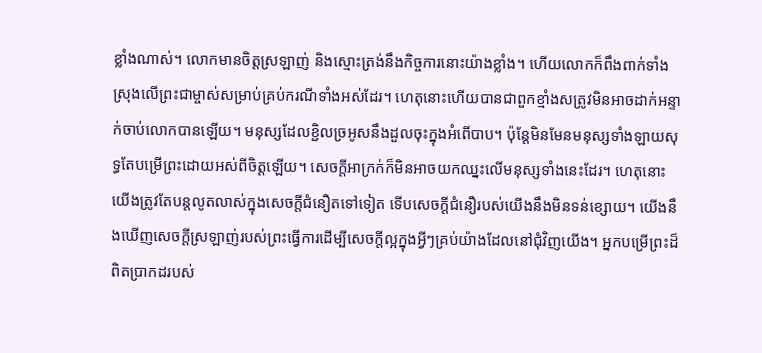ខ្លាំងណាស់។ លោកមានចិត្តស្រឡាញ់ និងស្មោះត្រង់នឹងកិច្ចការនោះយ៉ាងខ្លាំង។ ហើយលោកក៏ពឹងពាក់ទាំងស្រុងលើព្រះជាម្ចាស់សម្រាប់គ្រប់ករណីទាំងអស់ដែរ។ ហេតុនោះហើយបានជាពួកខ្មាំងសត្រូវមិនអាចដាក់អន្ទាក់ចាប់លោកបានឡើយ។ មនុស្សដែលខ្ជិលច្រអូសនឹងដួលចុះក្នុងអំពើបាប។ ប៉ុន្តែមិនមែនមនុស្សទាំងឡាយសុទ្ធតែបម្រើព្រះដោយអស់ពីចិត្តឡើយ។ សេចក្តីអាក្រក់ក៏មិនអាចយកឈ្នះលើមនុស្សទាំងនេះដែរ។ ហេតុនោះ យើងត្រូវតែបន្តលូតលាស់ក្នុងសេចក្តីជំនឿតទៅទៀត ទើបសេចក្តីជំនឿរបស់យើងនឹងមិនទន់ខ្សោយ។ យើងនឹងឃើញសេចក្តីស្រឡាញ់របស់ព្រះធ្វើការដើម្បីសេចក្តីល្អក្នុងអ្វីៗគ្រប់យ៉ាងដែលនៅជុំវិញយើង។ អ្នកបម្រើព្រះដ៏ពិតប្រាកដរបស់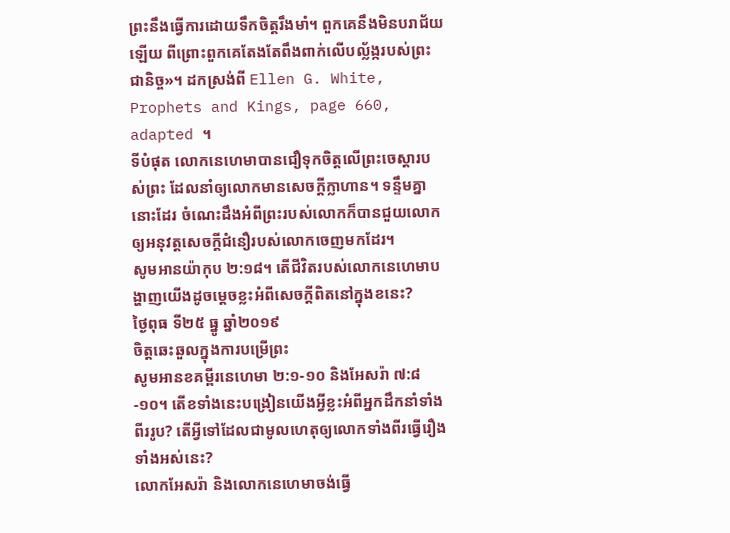ព្រះនឹងធ្វើការដោយទឹកចិត្តរឹងមាំ។ ពួកគេនឹងមិនបរាជ័យឡើយ ពីព្រោះពួកគេតែងតែពឹងពាក់លើបល្ល័ង្ករបស់ព្រះជានិច្ច»។ ដកស្រង់ពី Ellen G. White, Prophets and Kings, page 660, adapted ។
ទីបំផុត លោកនេហេមាបានជឿទុកចិត្តលើព្រះចេស្តារបស់ព្រះ ដែលនាំឲ្យលោកមានសេចក្តីក្លាហាន។ ទន្ទឹមគ្នានោះដែរ ចំណេះដឹងអំពីព្រះរបស់លោកក៏បានជួយលោកឲ្យអនុវត្តសេចក្តីជំនឿរបស់លោកចេញមកដែរ។
សូមអានយ៉ាកុប ២:១៨។ តើជីវិតរបស់លោកនេហេមាបង្ហាញយើងដូចម្តេចខ្លះអំពីសេចក្តីពិតនៅក្នុងខនេះ?
ថ្ងៃពុធ ទី២៥ ធ្នូ ឆ្នាំ២០១៩
ចិត្តឆេះឆួលក្នុងការបម្រើព្រះ
សូមអានខគម្ពីរនេហេមា ២:១-១០ និងអែសរ៉ា ៧:៨-១០។ តើខទាំងនេះបង្រៀនយើងអ្វីខ្លះអំពីអ្នកដឹកនាំទាំងពីររូប? តើអ្វីទៅដែលជាមូលហេតុឲ្យលោកទាំងពីរធ្វើរឿងទាំងអស់នេះ?
លោកអែសរ៉ា និងលោកនេហេមាចង់ធ្វើ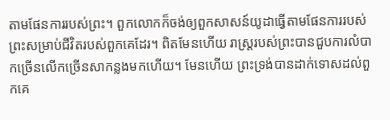តាមផែនការរបស់ព្រះ។ ពួកលោកក៏ចង់ឲ្យពួកសាសន៍យូដាធ្វើតាមផែនការរបស់ព្រះសម្រាប់ជីវិតរបស់ពួកគេដែរ។ ពិតមែនហើយ រាស្ត្ររបស់ព្រះបានជួបការលំបាកច្រើនលើកច្រើនសាកន្លងមកហើយ។ មែនហើយ ព្រះទ្រង់បានដាក់ទោសដល់ពួកគេ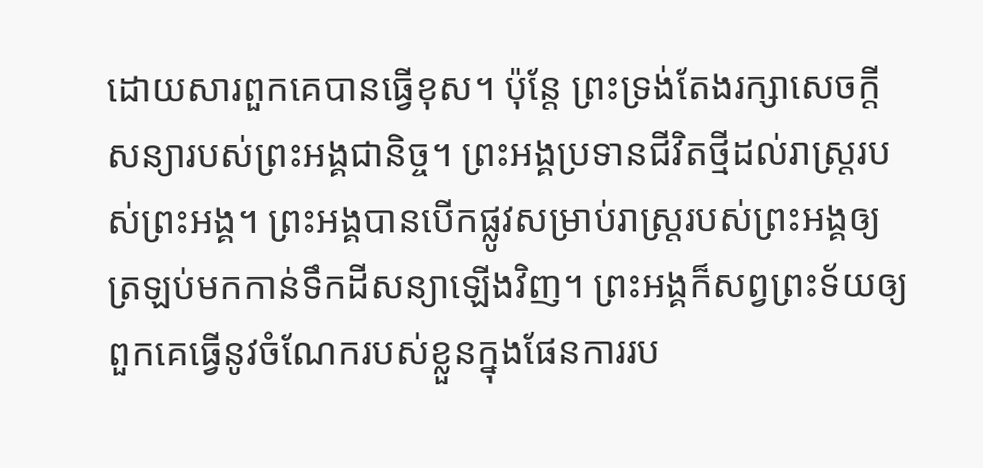ដោយសារពួកគេបានធ្វើខុស។ ប៉ុន្តែ ព្រះទ្រង់តែងរក្សាសេចក្តីសន្យារបស់ព្រះអង្គជានិច្ច។ ព្រះអង្គប្រទានជីវិតថ្មីដល់រាស្ត្ររបស់ព្រះអង្គ។ ព្រះអង្គបានបើកផ្លូវសម្រាប់រាស្ត្ររបស់ព្រះអង្គឲ្យត្រឡប់មកកាន់ទឹកដីសន្យាឡើងវិញ។ ព្រះអង្គក៏សព្វព្រះទ័យឲ្យពួកគេធ្វើនូវចំណែករបស់ខ្លួនក្នុងផែនការរប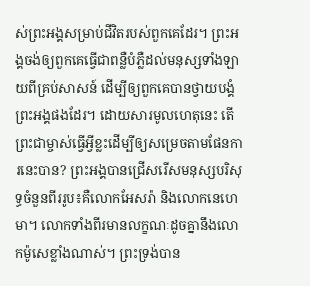ស់ព្រះអង្គសម្រាប់ជីវិតរបស់ពួកគេដែរ។ ព្រះអង្គចង់ឲ្យពួកគេធ្វើជាពន្លឺបំភ្លឺដល់មនុស្សទាំងឡាយពីគ្រប់សាសន៍ ដើម្បីឲ្យពួកគេបានថ្វាយបង្គំព្រះអង្គផងដែរ។ ដោយសារមូលហេតុនេះ តើព្រះជាម្ចាស់ធ្វើអ្វីខ្លះដើម្បីឲ្យសម្រេចតាមផែនការនេះបាន? ព្រះអង្គបានជ្រើសរើសមនុស្សបរិសុទ្ធចំនួនពីររូប៖គឺលោកអែសរ៉ា និងលោកនេហេមា។ លោកទាំងពីរមានលក្ខណៈដូចគ្នានឹងលោកម៉ូសេខ្លាំងណាស់។ ព្រះទ្រង់បាន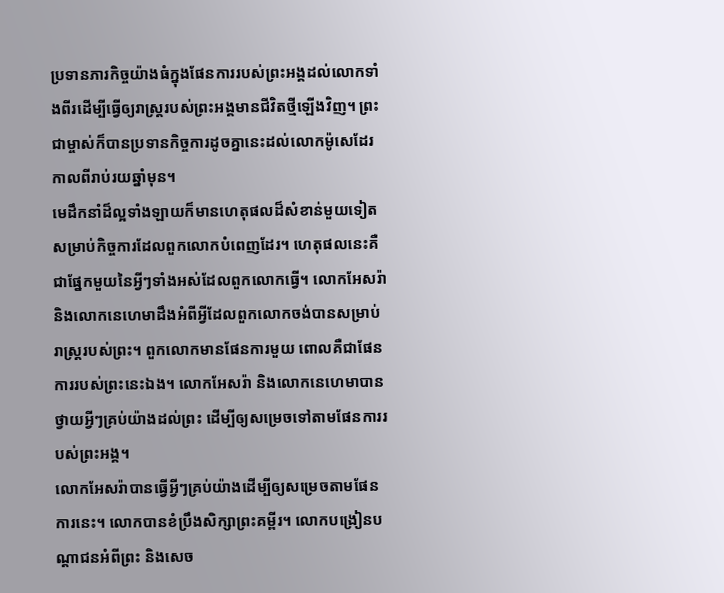ប្រទានភារកិច្ចយ៉ាងធំក្នុងផែនការរបស់ព្រះអង្គដល់លោកទាំងពីរដើម្បីធ្វើឲ្យរាស្ត្ររបស់ព្រះអង្គមានជីវិតថ្មីឡើងវិញ។ ព្រះជាម្ចាស់ក៏បានប្រទានកិច្ចការដូចគ្នានេះដល់លោកម៉ូសេដែរកាលពីរាប់រយឆ្នាំមុន។
មេដឹកនាំដ៏ល្អទាំងឡាយក៏មានហេតុផលដ៏សំខាន់មួយទៀតសម្រាប់កិច្ចការដែលពួកលោកបំពេញដែរ។ ហេតុផលនេះគឺជាផ្នែកមួយនៃអ្វីៗទាំងអស់ដែលពួកលោកធ្វើ។ លោកអែសរ៉ា និងលោកនេហេមាដឹងអំពីអ្វីដែលពួកលោកចង់បានសម្រាប់រាស្ត្ររបស់ព្រះ។ ពួកលោកមានផែនការមួយ ពោលគឺជាផែនការរបស់ព្រះនេះឯង។ លោកអែសរ៉ា និងលោកនេហេមាបានថ្វាយអ្វីៗគ្រប់យ៉ាងដល់ព្រះ ដើម្បីឲ្យសម្រេចទៅតាមផែនការរបស់ព្រះអង្គ។
លោកអែសរ៉ាបានធ្វើអ្វីៗគ្រប់យ៉ាងដើម្បីឲ្យសម្រេចតាមផែនការនេះ។ លោកបានខំប្រឹងសិក្សាព្រះគម្ពីរ។ លោកបង្រៀនបណ្តាជនអំពីព្រះ និងសេច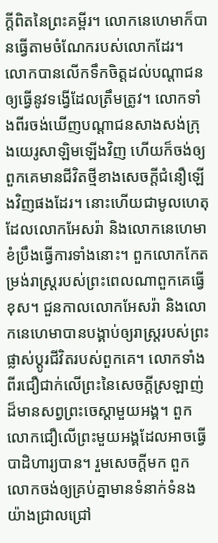ក្តីពិតនៃព្រះគម្ពីរ។ លោកនេហេមាក៏បានធ្វើតាមចំណែករបស់លោកដែរ។ លោកបានលើកទឹកចិត្តដល់បណ្តាជនឲ្យធ្វើនូវទង្វើដែលត្រឹមត្រូវ។ លោកទាំងពីរចង់ឃើញបណ្តាជនសាងសង់ក្រុងយេរូសាឡិមឡើងវិញ ហើយក៏ចង់ឲ្យពួកគេមានជីវិតថ្មីខាងសេចក្តីជំនឿឡើងវិញផងដែរ។ នោះហើយជាមូលហេតុដែលលោកអែសរ៉ា និងលោកនេហេមាខំប្រឹងធ្វើការទាំងនោះ។ ពួកលោកកែតម្រង់រាស្ត្ររបស់ព្រះពេលណាពួកគេធ្វើខុស។ ជួនកាលលោកអែសរ៉ា និងលោកនេហេមាបានបង្គាប់ឲ្យរាស្ត្ររបស់ព្រះផ្លាស់ប្តូរជីវិតរបស់ពួកគេ។ លោកទាំងពីរជឿជាក់លើព្រះនៃសេចក្តីស្រឡាញ់ដ៏មានសព្វព្រះចេស្តាមួយអង្គ។ ពួកលោកជឿលើព្រះមួយអង្គដែលអាចធ្វើបាដិហារ្យបាន។ រួមសេចក្តីមក ពួកលោកចង់ឲ្យគ្រប់គ្នាមានទំនាក់ទំនងយ៉ាងជ្រាលជ្រៅ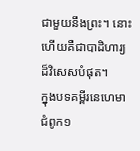ជាមួយនឹងព្រះ។ នោះហើយគឺជាបាដិហារ្យដ៏វិសេសបំផុត។
ក្នុងបទគម្ពីរនេហេមាជំពូក១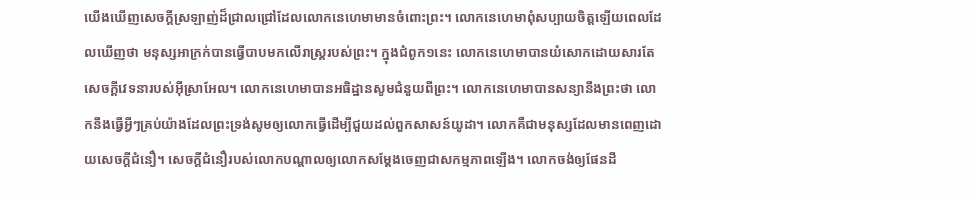យើងឃើញសេចក្តីស្រឡាញ់ដ៏ជ្រាលជ្រៅដែលលោកនេហេមាមានចំពោះព្រះ។ លោកនេហេមាពុំសប្បាយចិត្តឡើយពេលដែលឃើញថា មនុស្សអាក្រក់បានធ្វើបាបមកលើរាស្ត្ររបស់ព្រះ។ ក្នុងជំពូក១នេះ លោកនេហេមាបានយំសោកដោយសារតែសេចក្តីវេទនារបស់អ៊ីស្រាអែល។ លោកនេហេមាបានអធិដ្ឋានសូមជំនួយពីព្រះ។ លោកនេហេមាបានសន្យានឹងព្រះថា លោកនឹងធ្វើអ្វីៗគ្រប់យ៉ាងដែលព្រះទ្រង់សូមឲ្យលោកធ្វើដើម្បីជួយដល់ពួកសាសន៍យូដា។ លោកគឺជាមនុស្សដែលមានពេញដោយសេចក្តីជំនឿ។ សេចក្តីជំនឿរបស់លោកបណ្តាលឲ្យលោកសម្តែងចេញជាសកម្មភាពឡើង។ លោកចង់ឲ្យផែនដី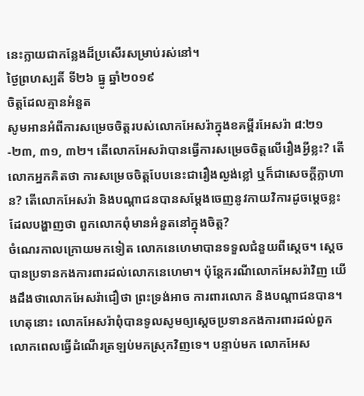នេះក្លាយជាកន្លែងដ៏ប្រសើរសម្រាប់រស់នៅ។
ថ្ងៃព្រហស្បតិ៍ ទី២៦ ធ្នូ ឆ្នាំ២០១៩
ចិត្តដែលគ្មានអំនួត
សូមអានអំពីការសម្រេចចិត្តរបស់លោកអែសរ៉ាក្នុងខគម្ពីរអែសរ៉ា ៨:២១-២៣, ៣១, ៣២។ តើលោកអែសរ៉ាបានធ្វើការសម្រេចចិត្តលើរឿងអ្វីខ្លះ? តើលោកអ្នកគិតថា ការសម្រេចចិត្តបែបនេះជារឿងល្ងង់ខ្លៅ ឬក៏ជាសេចក្តីក្លាហាន? តើលោកអែសរ៉ា និងបណ្តាជនបានសម្តែងចេញនូវកាយវិការដូចម្តេចខ្លះដែលបង្ហាញថា ពួកលោកពុំមានអំនួតនៅក្នុងចិត្ត?
ចំណេរកាលក្រោយមកទៀត លោកនេហេមាបានទទួលជំនួយពីស្តេច។ ស្តេចបានប្រទានកងការពារដល់លោកនេហេមា។ ប៉ុន្តែករណីលោកអែសរ៉ាវិញ យើងដឹងថាលោកអែសរ៉ាជឿថា ព្រះទ្រង់អាច ការពារលោក និងបណ្តាជនបាន។ ហេតុនោះ លោកអែសរ៉ាពុំបានទូលសូមឲ្យស្តេចប្រទានកងការពារដល់ពួកលោកពេលធ្វើដំណើរត្រឡប់មកស្រុកវិញទេ។ បន្ទាប់មក លោកអែស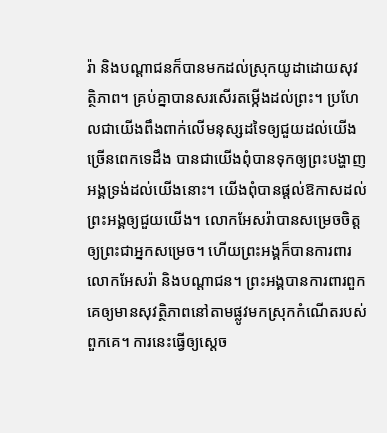រ៉ា និងបណ្តាជនក៏បានមកដល់ស្រុកយូដាដោយសុវត្ថិភាព។ គ្រប់គ្នាបានសរសើរតម្កើងដល់ព្រះ។ ប្រហែលជាយើងពឹងពាក់លើមនុស្សដទៃឲ្យជួយដល់យើងច្រើនពេកទេដឹង បានជាយើងពុំបានទុកឲ្យព្រះបង្ហាញអង្គទ្រង់ដល់យើងនោះ។ យើងពុំបានផ្តល់ឱកាសដល់ព្រះអង្គឲ្យជួយយើង។ លោកអែសរ៉ាបានសម្រេចចិត្តឲ្យព្រះជាអ្នកសម្រេច។ ហើយព្រះអង្គក៏បានការពារលោកអែសរ៉ា និងបណ្តាជន។ ព្រះអង្គបានការពារពួកគេឲ្យមានសុវត្ថិភាពនៅតាមផ្លូវមកស្រុកកំណើតរបស់ពួកគេ។ ការនេះធ្វើឲ្យស្តេច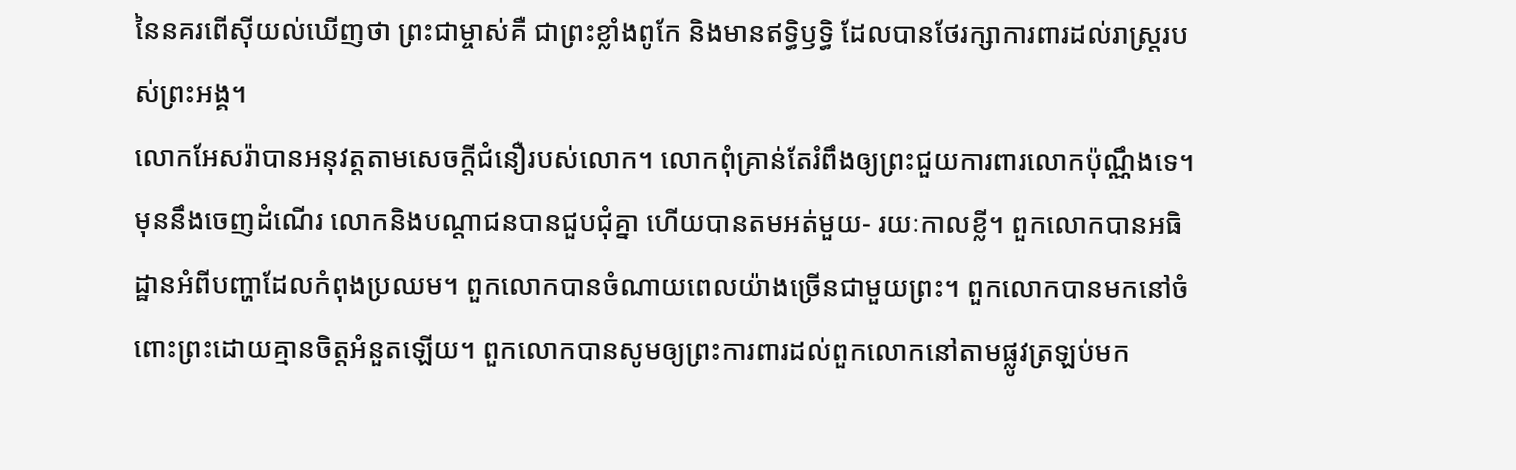នៃនគរពើស៊ីយល់ឃើញថា ព្រះជាម្ចាស់គឺ ជាព្រះខ្លាំងពូកែ និងមានឥទ្ធិឫទ្ធិ ដែលបានថែរក្សាការពារដល់រាស្ត្ររបស់ព្រះអង្គ។
លោកអែសរ៉ាបានអនុវត្តតាមសេចក្តីជំនឿរបស់លោក។ លោកពុំគ្រាន់តែរំពឹងឲ្យព្រះជួយការពារលោកប៉ុណ្ណឹងទេ។ មុននឹងចេញដំណើរ លោកនិងបណ្តាជនបានជួបជុំគ្នា ហើយបានតមអត់មួយ‑ រយៈកាលខ្លី។ ពួកលោកបានអធិដ្ឋានអំពីបញ្ហាដែលកំពុងប្រឈម។ ពួកលោកបានចំណាយពេលយ៉ាងច្រើនជាមួយព្រះ។ ពួកលោកបានមកនៅចំពោះព្រះដោយគ្មានចិត្តអំនួតឡើយ។ ពួកលោកបានសូមឲ្យព្រះការពារដល់ពួកលោកនៅតាមផ្លូវត្រឡប់មក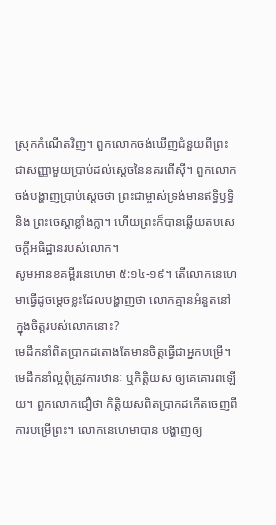ស្រុកកំណើតវិញ។ ពួកលោកចង់ឃើញជំនួយពីព្រះជាសញ្ញាមួយប្រាប់ដល់ស្តេចនៃនគរពើស៊ី។ ពួកលោកចង់បង្ហាញប្រាប់ស្តេចថា ព្រះជាម្ចាស់ទ្រង់មានឥទ្ធិឫទ្ធិ និង ព្រះចេស្តាខ្លាំងក្លា។ ហើយព្រះក៏បានឆ្លើយតបសេចក្តីអធិដ្ឋានរបស់លោក។
សូមអានខគម្ពីរនេហេមា ៥:១៤-១៩។ តើលោកនេហេមាធ្វើដូចម្តេចខ្លះដែលបង្ហាញថា លោកគ្មានអំនួតនៅក្នុងចិត្តរបស់លោកនោះ?
មេដឹកនាំពិតប្រាកដតោងតែមានចិត្តធ្វើជាអ្នកបម្រើ។ មេដឹកនាំល្អពុំត្រូវការឋានៈ ឬកិត្តិយស ឲ្យគេគោរពឡើយ។ ពួកលោកជឿថា កិត្តិយសពិតប្រាកដកើតចេញពីការបម្រើព្រះ។ លោកនេហេមាបាន បង្ហាញឲ្យ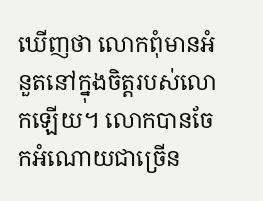ឃើញថា លោកពុំមានអំនួតនៅក្នុងចិត្តរបស់លោកឡើយ។ លោកបានចែកអំណោយជាច្រើន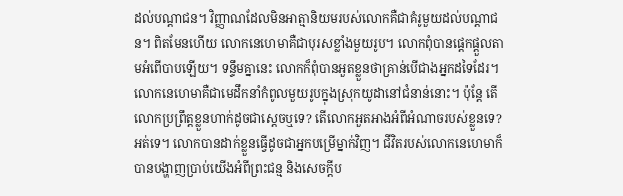ដល់បណ្តាជន។ វិញ្ញាណដែលមិនអាត្មានិយមរបស់លោកគឺជាគំរូមួយដល់បណ្តាជន។ ពិតមែនហើយ លោកនេហេមាគឺជាបុរសខ្លាំងមួយរូប។ លោកពុំបានផ្តេកផ្តួលតាមអំពើបាបឡើយ។ ទន្ទឹមគ្នានេះ លោកក៏ពុំបានអួតខ្លួនថាគ្រាន់បើជាងអ្នកដទៃដែរ។ លោកនេហេមាគឺជាមេដឹកនាំកំពូលមួយរូបក្នុងស្រុកយូដានៅជំនាន់នោះ។ ប៉ុន្តែ តើលោកប្រព្រឹត្តខ្លួនហាក់ដូចជាស្តេចឬទេ? តើលោកអួតអាងអំពីអំណាចរបស់ខ្លួនទេ? អត់ទេ។ លោកបានដាក់ខ្លួនធ្វើដូចជាអ្នកបម្រើម្នាក់វិញ។ ជីវិតរបស់លោកនេហេមាក៏បានបង្ហាញប្រាប់យើងអំពីព្រះជន្ម និងសេចក្តីប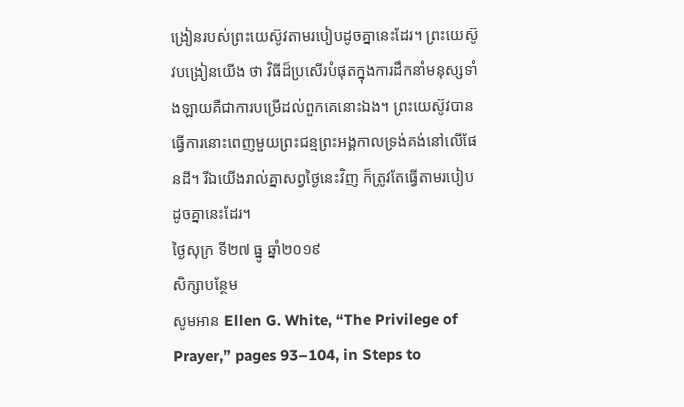ង្រៀនរបស់ព្រះយេស៊ូវតាមរបៀបដូចគ្នានេះដែរ។ ព្រះយេស៊ូវបង្រៀនយើង ថា វិធីដ៏ប្រសើរបំផុតក្នុងការដឹកនាំមនុស្សទាំងឡាយគឺជាការបម្រើដល់ពួកគេនោះឯង។ ព្រះយេស៊ូវបានធ្វើការនោះពេញមួយព្រះជន្មព្រះអង្គកាលទ្រង់គង់នៅលើផែនដី។ រីឯយើងរាល់គ្នាសព្វថ្ងៃនេះវិញ ក៏ត្រូវតែធ្វើតាមរបៀបដូចគ្នានេះដែរ។
ថ្ងៃសុក្រ ទី២៧ ធ្នូ ឆ្នាំ២០១៩
សិក្សាបន្ថែម
សូមអាន Ellen G. White, “The Privilege of Prayer,” pages 93–104, in Steps to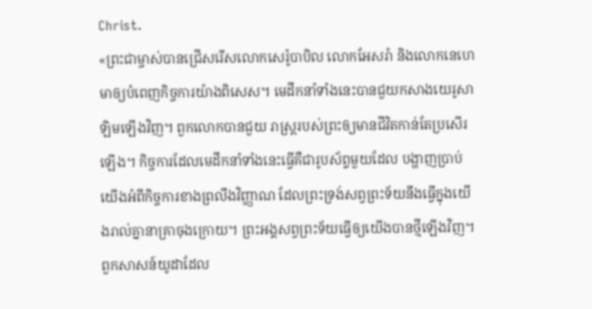Christ.
«ព្រះជាម្ចាស់បានជ្រើសរើសលោកសេរ៉ូបាបិល លោកអែសរ៉ា និងលោកនេហេមាឲ្យបំពេញកិច្ចការយ៉ាងពិសេស។ មេដឹកនាំទាំងនេះបានជួយកសាងយេរូសាឡិមឡើងវិញ។ ពួកលោកបានជួយ រាស្ត្ររបស់ព្រះឲ្យមានជីវិតកាន់តែប្រសើរឡើង។ កិច្ចការដែលមេដឹកនាំទាំងនេះធ្វើគឺជារូបស័ព្ទមួយដែល បង្ហាញប្រាប់យើងអំពីកិច្ចការខាងព្រលឹងវិញ្ញាណ ដែលព្រះទ្រង់សព្វព្រះទ័យនឹងធ្វើក្នុងយើងរាល់គ្នានាគ្រាចុងក្រោយ។ ព្រះអង្គសព្វព្រះទ័យធ្វើឲ្យយើងបានថ្មីឡើងវិញ។ ពួកសាសន៍យូដាដែល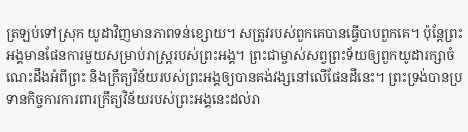ត្រឡប់ទៅស្រុក យូដាវិញមានភាពទន់ខ្សោយ។ សត្រូវរបស់ពួកគេបានធ្វើបាបពួកគេ។ ប៉ុន្តែព្រះអង្គមានផែនការមួយសម្រាប់រាស្ត្ររបស់ព្រះអង្គ។ ព្រះជាម្ចាស់សព្វព្រះទ័យឲ្យពួកយូដារក្សាចំណេះដឹងអំពីព្រះ និងក្រឹត្យវិន័យរបស់ព្រះអង្គឲ្យបានគង់វង្សនៅលើផែនដីនេះ។ ព្រះទ្រង់បានប្រទានកិច្ចការការពារក្រឹត្យវិន័យរបស់ព្រះអង្គនេះដល់រា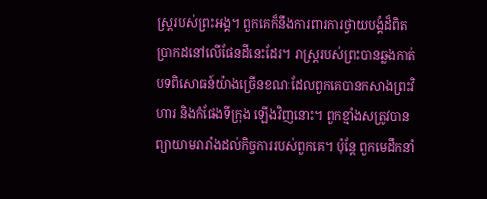ស្ត្ររបស់ព្រះអង្គ។ ពួកគេក៏នឹងការពារការថ្វាយបង្គំដ៏ពិតប្រាកដនៅលើផែនដីនេះដែរ។ រាស្ត្ររបស់ព្រះបានឆ្លងកាត់បទពិសោធន៍យ៉ាងច្រើនខណៈដែលពួកគេបានកសាងព្រះវិហារ និងកំផែងទីក្រុង ឡើងវិញនោះ។ ពួកខ្មាំងសត្រូវបានព្យាយាមរារាំងដល់កិច្ចការរបស់ពួកគេ។ ប៉ុន្តែ ពួកមេដឹកនាំ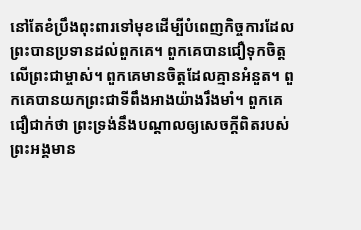នៅតែខំប្រឹងពុះពារទៅមុខដើម្បីបំពេញកិច្ចការដែលព្រះបានប្រទានដល់ពួកគេ។ ពួកគេបានជឿទុកចិត្តលើព្រះជាម្ចាស់។ ពួកគេមានចិត្តដែលគ្មានអំនួត។ ពួកគេបានយកព្រះជាទីពឹងអាងយ៉ាងរឹងមាំ។ ពួកគេ ជឿជាក់ថា ព្រះទ្រង់នឹងបណ្តាលឲ្យសេចក្តីពិតរបស់ព្រះអង្គមាន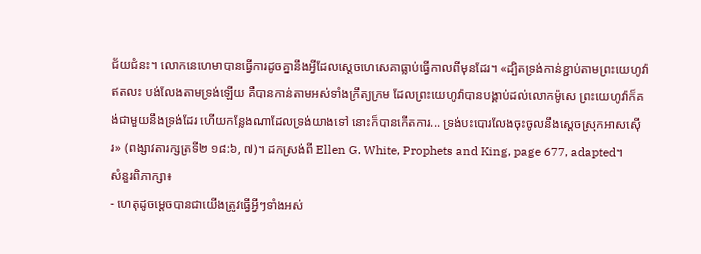ជ័យជំនះ។ លោកនេហេមាបានធ្វើការដូចគ្នានឹងអ្វីដែលស្តេចហេសេគាធ្លាប់ធ្វើកាលពីមុនដែរ។ «ដ្បិតទ្រង់កាន់ខ្ជាប់តាមព្រះយេហូវ៉ា ឥតលះ បង់លែងតាមទ្រង់ឡើយ គឺបានកាន់តាមអស់ទាំងក្រឹត្យក្រម ដែលព្រះយេហូវ៉ាបានបង្គាប់ដល់លោកម៉ូសេ ព្រះយេហូវ៉ាក៏គង់ជាមួយនឹងទ្រង់ដែរ ហើយកន្លែងណាដែលទ្រង់យាងទៅ នោះក៏បានកើតការ... ទ្រង់បះបោរលែងចុះចូលនឹងស្តេចស្រុកអាសស៊ើរ» (ពង្សាវតារក្សត្រទី២ ១៨:៦, ៧)។ ដកស្រង់ពី Ellen G. White, Prophets and King, page 677, adapted។
សំនួរពិភាក្សា៖
- ហេតុដូចម្តេចបានជាយើងត្រូវធ្វើអ្វីៗទាំងអស់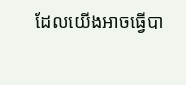ដែលយើងអាចធ្វើបា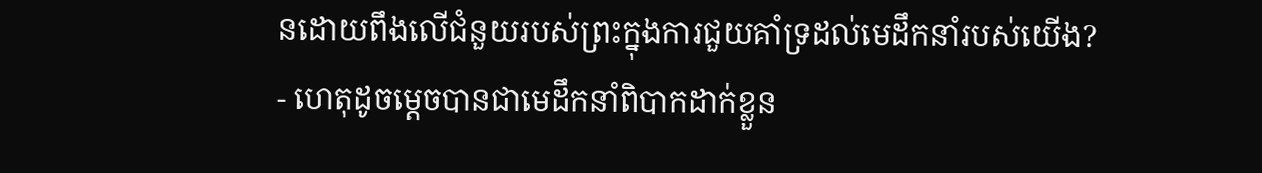នដោយពឹងលើជំនួយរបស់ព្រះក្នុងការជួយគាំទ្រដល់មេដឹកនាំរបស់យើង?
- ហេតុដូចម្តេចបានជាមេដឹកនាំពិបាកដាក់ខ្លួន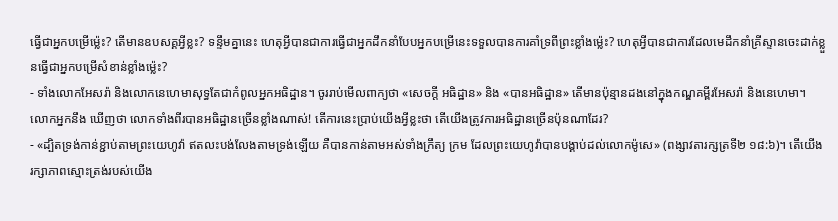ធ្វើជាអ្នកបម្រើម៉្លេះ? តើមានឧបសគ្គអ្វីខ្លះ? ទន្ទឹមគ្នានេះ ហេតុអ្វីបានជាការធ្វើជាអ្នកដឹកនាំបែបអ្នកបម្រើនេះទទួលបានការគាំទ្រពីព្រះខ្លាំងម៉្លេះ? ហេតុអ្វីបានជាការដែលមេដឹកនាំគ្រីស្ទានចេះដាក់ខ្លួនធ្វើជាអ្នកបម្រើសំខាន់ខ្លាំងម៉្លេះ?
- ទាំងលោកអែសរ៉ា និងលោកនេហេមាសុទ្ធតែជាកំពូលអ្នកអធិដ្ឋាន។ ចូររាប់មើលពាក្យថា «សេចក្តី អធិដ្ឋាន» និង «បានអធិដ្ឋាន» តើមានប៉ុន្មានដងនៅក្នុងកណ្ឌគម្ពីរអែសរ៉ា និងនេហេមា។ លោកអ្នកនឹង ឃើញថា លោកទាំងពីរបានអធិដ្ឋានច្រើនខ្លាំងណាស់! តើការនេះប្រាប់យើងអ្វីខ្លះថា តើយើងត្រូវការអធិដ្ឋានច្រើនប៉ុនណាដែរ?
- «ដ្បិតទ្រង់កាន់ខ្ជាប់តាមព្រះយេហូវ៉ា ឥតលះបង់លែងតាមទ្រង់ឡើយ គឺបានកាន់តាមអស់ទាំងក្រឹត្យ ក្រម ដែលព្រះយេហូវ៉ាបានបង្គាប់ដល់លោកម៉ូសេ» (ពង្សាវតារក្សត្រទី២ ១៨:៦)។ តើយើងរក្សាភាពស្មោះត្រង់របស់យើង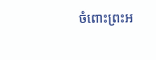ចំពោះព្រះអ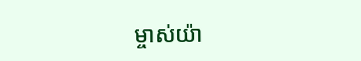ម្ចាស់យ៉ា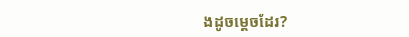ងដូចម្តេចដែរ?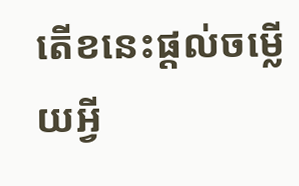តើខនេះផ្តល់ចម្លើយអ្វី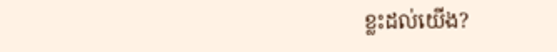ខ្លះដល់យើង?